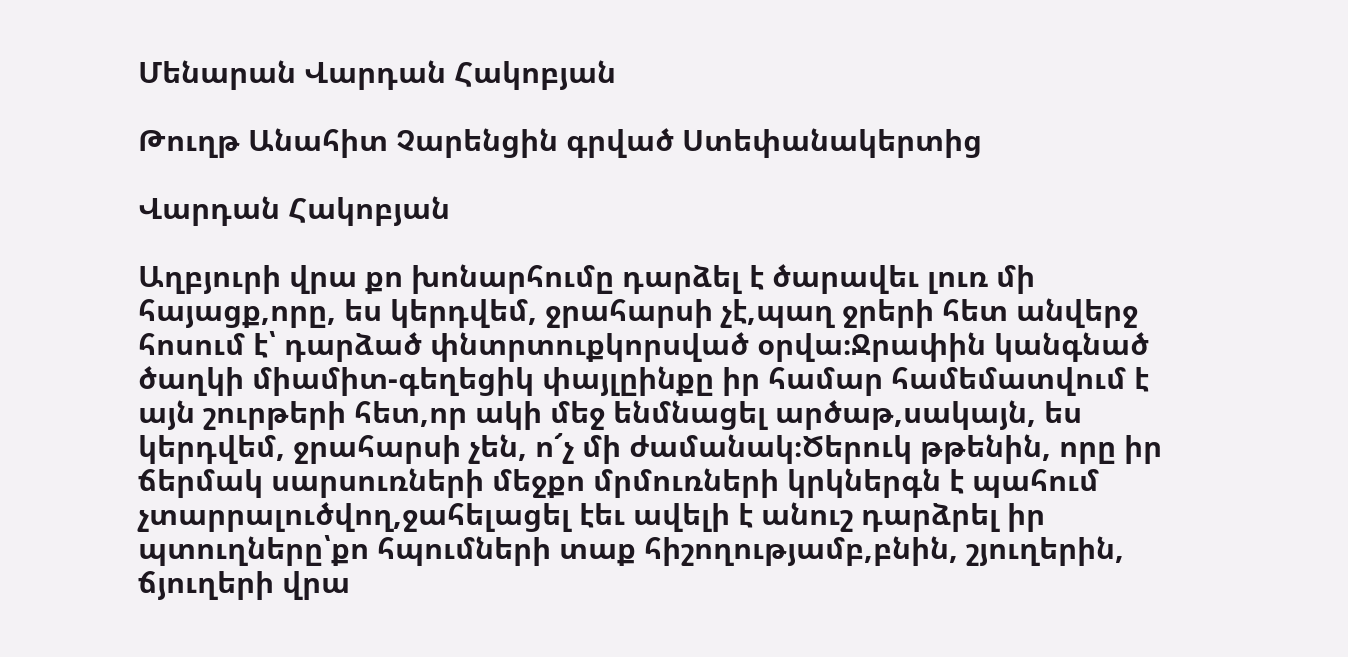Մենարան Վարդան Հակոբյան

Թուղթ Անահիտ Չարենցին գրված Ստեփանակերտից

Վարդան Հակոբյան

Աղբյուրի վրա քո խոնարհումը դարձել է ծարավեւ լուռ մի հայացք,որը, ես կերդվեմ, ջրահարսի չէ,պաղ ջրերի հետ անվերջ հոսում է՝ դարձած փնտրտուքկորսված օրվա։Ջրափին կանգնած ծաղկի միամիտ-գեղեցիկ փայլըինքը իր համար համեմատվում է այն շուրթերի հետ,որ ակի մեջ ենմնացել արծաթ,սակայն, ես կերդվեմ, ջրահարսի չեն, ո՜չ մի ժամանակ։Ծերուկ թթենին, որը իր ճերմակ սարսուռների մեջքո մրմուռների կրկներգն է պահում չտարրալուծվող,ջահելացել էեւ ավելի է անուշ դարձրել իր պտուղները՝քո հպումների տաք հիշողությամբ,բնին, շյուղերին, ճյուղերի վրա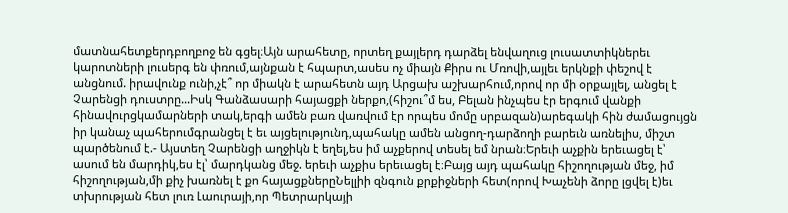մատնահետքերդբողբոջ են գցել։Այն արահետը, որտեղ քայլերդ դարձել ենվաղուց լուսատտիկներեւ կարոտների լուսերգ են փռում,այնքան է հպարտ,ասես ոչ միայն Քիրս ու Մռովի,այլեւ երկնքի փեշով է անցնում. իրավունք ունի,չէ՞ որ միակն է արահետն այդ Արցախ աշխարհում,որով որ մի օրքայլել, անցել է Չարենցի դուստրը...Իսկ Գանձասարի հայացքի ներքո,(հիշու՞մ ես, Բելան ինչպես էր երգում վանքի հինավուրցկամարների տակ,երգի ամեն բառ վառվում էր որպես մոմը սրբազան)արեգակի հին ժամացույցն իր կանաչ պահերումգրանցել է եւ այցելությունդ,պահակը ամեն անցող-դարձողի բարեւն առնելիս, միշտ պարծենում է.- Այստեղ Չարենցի աղջիկն է եղել,ես իմ աչքերով տեսել եմ նրան։Երեւի աչքին երեւացել է՝ ասում են մարդիկ,ես էլ՝ մարդկանց մեջ. երեւի աչքիս երեւացել է։Բայց այդ պահակը հիշողության մեջ, իմ հիշողության,մի քիչ խառնել է քո հայացքներըՆելլիի զնգուն քրքիջների հետ(որով Խաչենի ձորը լցվել է)եւ տխրության հետ լուռ Լաուրայի,որ Պետրարկայի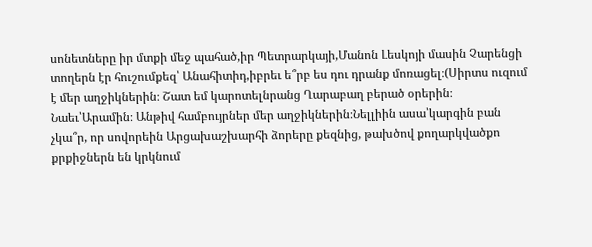սոնետները իր մտքի մեջ պահած,իր Պետրարկայի,Մանոն Լեսկոյի մասին Չարենցի տողերն էր հուշումքեզ՝ Անահիտիդ,իբրեւ ե՞րբ ես դու դրանք մոռացել։(Սիրտս ուզում է մեր աղջիկներին։ Շատ եմ կարոտելնրանց Ղարաբաղ բերած օրերին։ Նաեւ՝Արամին։ Անթիվ համբույրներ մեր աղջիկներին։Նելլիին ասա՝կարգին բան չկա՞ր, որ սովորեին Արցախաշխարհի ձորերը քեզնից, թախծով քողարկվածքո քրքիջներն են կրկնում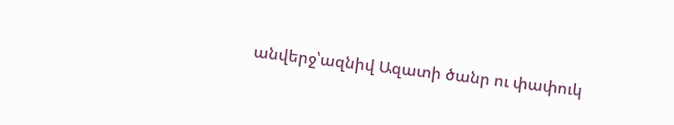անվերջ՝ազնիվ Ազատի ծանր ու փափուկ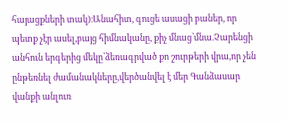հայացքների տակ)։Անահիտ, գուցե ասացի բաներ, որ պետք չէր ասել,բայց հիմնականը, քիչ մնաց՝մնա.Չարենցի անհուն երգերից մեկը՝ձեռագրված քո շուրթերի վրա,որ չեն ընթեռնել ժամանակները,վերծանվել է մեր Գանձասար վանքի անլուռ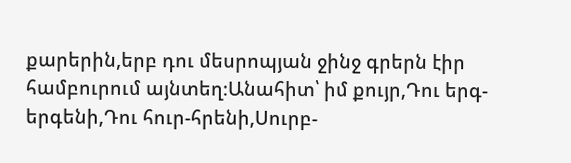քարերին,երբ դու մեսրոպյան ջինջ գրերն էիր համբուրում այնտեղ։Անահիտ՝ իմ քույր,Դու երգ-երգենի,Դու հուր-հրենի,Սուրբ-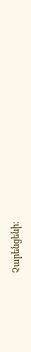Չարենցենի։